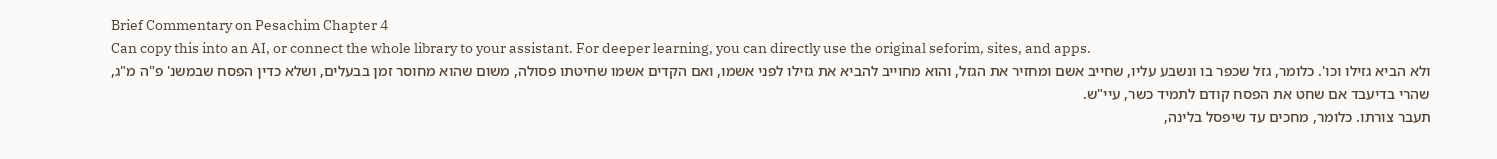Brief Commentary on Pesachim Chapter 4
Can copy this into an AI, or connect the whole library to your assistant. For deeper learning, you can directly use the original seforim, sites, and apps.
ולא הביא גזילו וכו'. כלומר, גזל שכפר בו ונשבע עליו, שחייב אשם ומחזיר את הגזל, והוא מחוייב להביא את גזילו לפני אשמו, ואם הקדים אשמו שחיטתו פסולה, משום שהוא מחוסר זמן בבעלים, ושלא כדין הפסח שבמשנ' פ"ה מ"ג, שהרי בדיעבד אם שחט את הפסח קודם לתמיד כשר, עיי"ש.
תעבר צורתו. כלומר, מחכים עד שיפסל בלינה,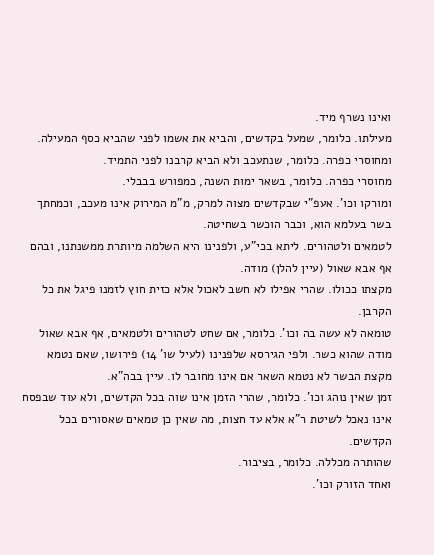ואינו נשרף מיד.
מעילתו. כלומר, שמעל בקדשים, והביא את אשמו לפני שהביא כסף המעילה.
ומחוסרי כפרה. כלומר, שנתעכב ולא הביא קרבנו לפני התמיד.
מחוסרי כפרה. כלומר, בשאר ימות השנה, כמפורש בבבלי.
ומורקו וכו'. אעפ"י שבקדשים מצוה למרק, מ"מ המירוק אינו מעכב, וכמחתך בשר בעלמא הוא, וכבר הוכשר בשחיטה.
לטמאים ולטהורים. ליתא בכי"ע, ולפנינו היא השלמה מיותרת ממשנתנו, ובהם אף אבא שאול (עיין להלן) מודה.
מקצתו ככולו. שהרי אפילו לא חשב לאכול אלא כזית חוץ לזמנו פיגל את כל הקרבן.
טומאה לא עשה בה וכו'. כלומר, אם שחט לטהורים ולטמאים, אף אבא שאול מודה שהוא כשר. ולפי הגירסא שלפנינו (לעיל שו' 14) פירושו, שאם נטמא מקצת הבשר לא נטמא השאר אם אינו מחובר לו. עיין בבה"א.
זמן שאין נוהג וכו'. כלומר, שהרי הזמן אינו שוה בכל הקדשים, ולא עוד שבפסח אינו נאכל לשיטת ר"א אלא עד חצות, מה שאין כן טמאים שאסורים בכל הקדשים.
שהותרה מכללה. כלומר, בציבור.
ואחד הזורק וכו'.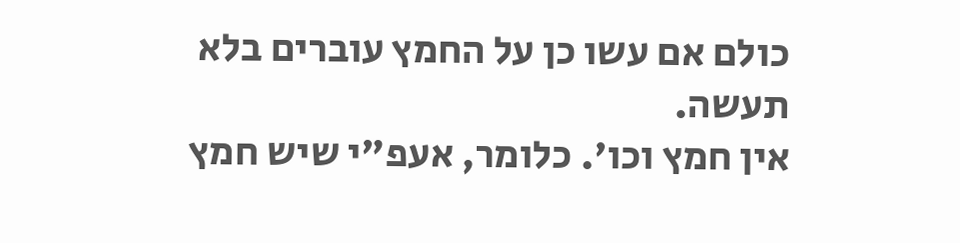כולם אם עשו כן על החמץ עוברים בלא תעשה.
אין חמץ וכו'. כלומר, אעפ"י שיש חמץ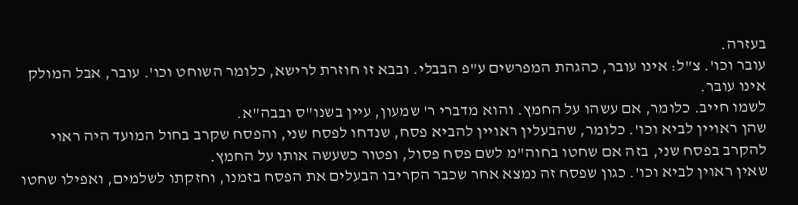בעזרה.
עובר וכו'. צ"ל: אינו עובר, כהגהת המפרשים ע"פ הבבלי. ובבא זו חוזרת לרישא, כלומר השוחט וכו'. עובר, אבל המולק אינו עובר.
לשמו חייב. כלומר, אם עשהו על החמץ. והוא מדברי ר' שמעון, עיין בשנו"ס ובבה"א.
שהן ראויין לביא וכו'. כלומר, שהבעלין ראויין להביא פסח, שנדחו לפסח שני, והפסח שקרב בחול המועד היה ראוי להקרב בפסח שני, בזה אם שחטו בחוה"מ לשם פסח פסול, ופטור כשעשה אותו על החמץ.
שאין ראוין לביא וכו'. כגון שפסח זה נמצא אחר שכבר הקריבו הבעלים את הפסח בזמנו, וחזקתו לשלמים, ואפילו שחטו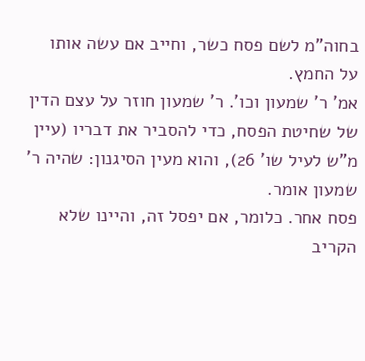בחוה"מ לשם פסח כשר, וחייב אם עשה אותו על החמץ.
אמ' ר' שמעון וכו'. ר' שמעון חוזר על עצם הדין של שחיטת הפסח, כדי להסביר את דבריו (עיין מ"ש לעיל שו' 26), והוא מעין הסיגנון: שהיה ר' שמעון אומר.
פסח אחר. כלומר, אם יפסל זה, והיינו שלא הקריב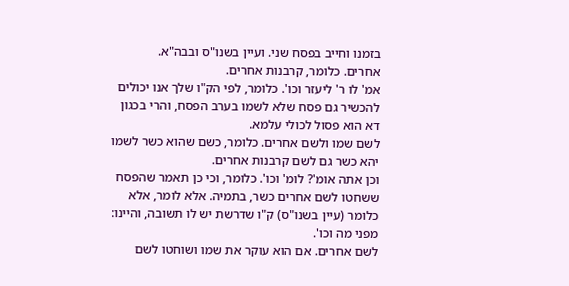בזמנו וחייב בפסח שני. ועיין בשנו"ס ובבה"א.
אחרים. כלומר, קרבנות אחרים.
אמ' לו ר' ליעזר וכו'. כלומר, לפי הק"ו שלך אנו יכולים להכשיר גם פסח שלא לשמו בערב הפסח, והרי בכגון דא הוא פסול לכולי עלמא.
לשם שמו ולשם אחרים. כלומר, כשם שהוא כשר לשמו יהא כשר גם לשם קרבנות אחרים.
וכן אתה אומ'? לומ' וכו'. כלומר, וכי כן תאמר שהפסח ששחטו לשם אחרים כשר, בתמיה. אלא לומר, אלא כלומר (עיין בשנו"ס) ק"ו שדרשת יש לו תשובה, והיינו: מפני מה וכו'.
לשם אחרים. אם הוא עוקר את שמו ושוחטו לשם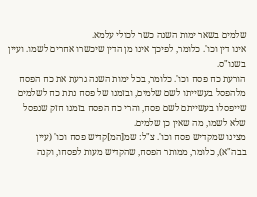שלמים בשאר ימות השנה כשר לכולי עלמא.
אינו דין וכו'. כלומר, לפיכך אינו מן הדין שיכשרו אחרים לשמו. ועיין בשנו"ס.
הורעת כח פסח וכו'. כלומר, בכל ימות השנה גרעת את כח הפסח מלהפסל בעשייתו לשם שלמים, ובזמנו של פסח נתת כח לשלמים שייפסלו בעשייתם לשם פסח, והרי כח הפסח בזמנו חזק שנפסל שלא לשמו, מה שאין כן שלמים.
מצינו שמקדיש פסח וכו'. צ"ל: שמ[המ]קדיש פסח וכו' (עיין בבה"א), כלומר, ממותר הפסח, שהקדיש מעות לפסחו, וקנה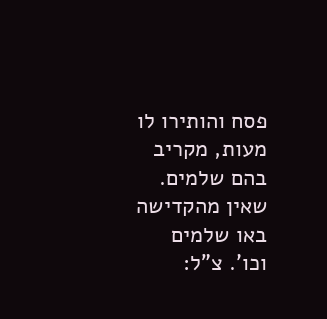פסח והותירו לו מעות, מקריב בהם שלמים.
שאין מהקדישה באו שלמים וכו'. צ"ל: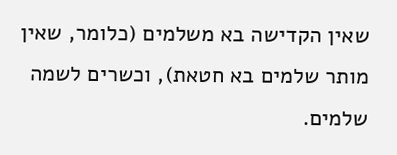שאין הקדישה בא משלמים (כלומר, שאין מותר שלמים בא חטאת), וכשרים לשמה שלמים.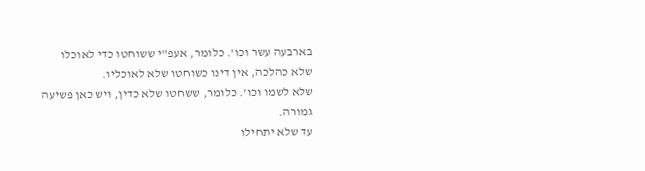בארבעה עשר וכו'. כלומר, אעפ"י ששוחטו כדי לאוכלו שלא כהלכה, אין דינו כשוחטו שלא לאוכליו.
שלא לשמו וכו'. כלומר, ששחטו שלא כדין, ויש כאן פשיעה גמורה.
עד שלא יתחילו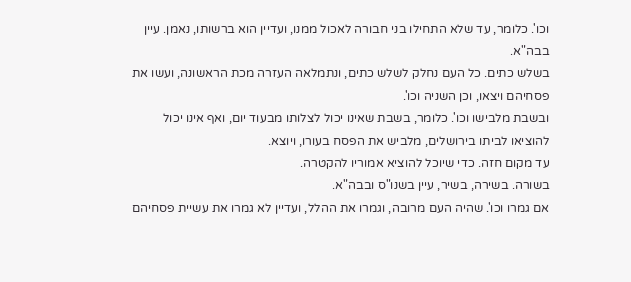וכו'. כלומר, עד שלא התחילו בני חבורה לאכול ממנו, ועדיין הוא ברשותו, נאמן. עיין בבה"א.
בשלש כתים. כל העם נחלק לשלש כתים, ונתמלאה העזרה מכת הראשונה, ועשו את פסחיהם ויצאו, וכן השניה וכו'.
ובשבת מלבישו וכו'. כלומר, בשבת שאינו יכול לצלותו מבעוד יום, ואף אינו יכול להוציאו לביתו בירושלים, מלביש את הפסח בעורו, ויוצא.
עד מקום חזה. כדי שיוכל להוציא אמוריו להקטרה.
בשורה. בשירה, בשיר, עיין בשנו"ס ובבה"א.
אם גמרו וכו'. שהיה העם מרובה, וגמרו את ההלל, ועדיין לא גמרו את עשיית פסחיהם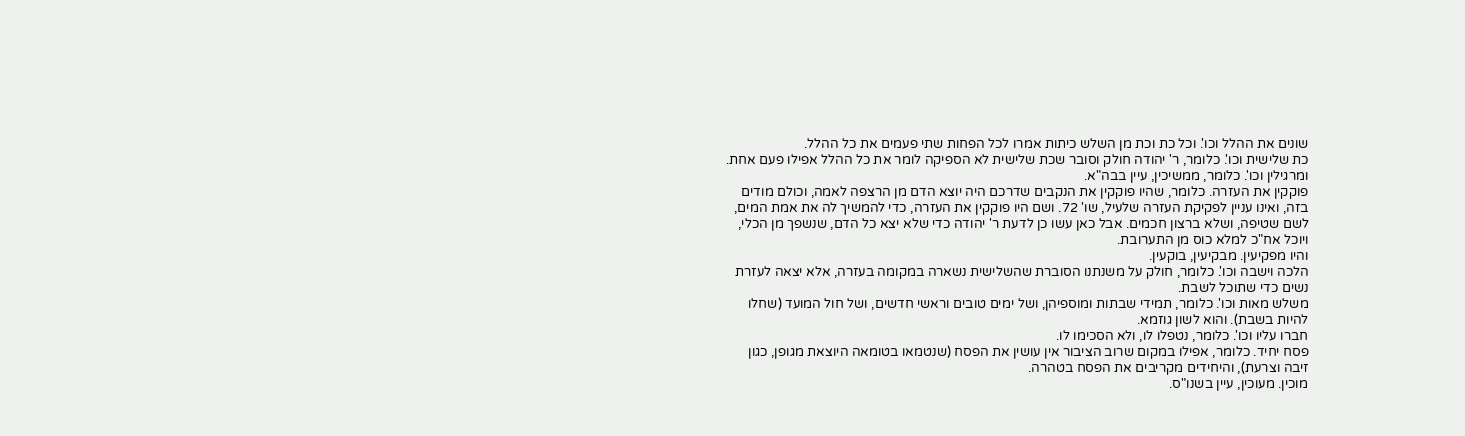שונים את ההלל וכו'. וכל כת וכת מן השלש כיתות אמרו לכל הפחות שתי פעמים את כל ההלל.
כת שלישית וכו'. כלומר, ר' יהודה חולק וסובר שכת שלישית לא הספיקה לומר את כל ההלל אפילו פעם אחת.
ומרגילין וכו'. כלומר, ממשיכין, עיין בבה"א.
פוקקין את העזרה. כלומר, שהיו פוקקין את הנקבים שדרכם היה יוצא הדם מן הרצפה לאמה, וכולם מודים בזה, ואינו עניין לפקיקת העזרה שלעיל, שו' 72. ושם היו פוקקין את העזרה, כדי להמשיך לה את אמת המים, לשם שטיפה, ושלא ברצון חכמים. אבל כאן עשו כן לדעת ר' יהודה כדי שלא יצא כל הדם, שנשפך מן הכלי, ויוכל אח"כ למלא כוס מן התערובת.
והיו מפקיעין. מבקיעין, בוקעין.
הלכה וישבה וכו'. כלומר, חולק על משנתנו הסוברת שהשלישית נשארה במקומה בעזרה, אלא יצאה לעזרת נשים כדי שתוכל לשבת.
משלש מאות וכו'. כלומר, תמידי שבתות ומוספיהן, ושל ימים טובים וראשי חדשים, ושל חול המועד (שחלו להיות בשבת). והוא לשון גוזמא.
חברו עליו וכו'. כלומר, נטפלו לו, ולא הסכימו לו.
פסח יחיד. כלומר, אפילו במקום שרוב הציבור אין עושין את הפסח (שנטמאו בטומאה היוצאת מגופן, כגון זיבה וצרעת), והיחידים מקריבים את הפסח בטהרה.
מוכין. מעוכין, עיין בשנו"ס.